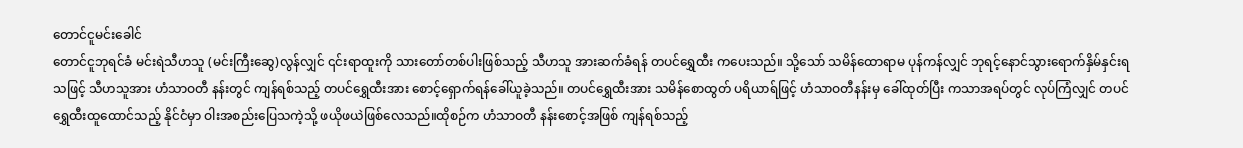တောင်ငူမင်းခေါင်
တောင်ငူဘုရင်ခံ မင်းရဲသီဟသူ (မင်းကြီးဆွေ)လွန်လျှင် ၎င်းရာထူးကို သားတော်တစ်ပါးဖြစ်သည့် သီဟသူ အားဆက်ခံရန် တပင်ရွှေထီး ကပေးသည်။ သို့သော် သမိန်ထောရာမ ပုန်ကန်လျှင် ဘုရင့်နောင်သွားရောက်နှိမ်နှင်းရသဖြင့် သီဟသူအား ဟံသာဝတီ နန်းတွင် ကျန်ရစ်သည့် တပင်ရွှေထီးအား စောင့်ရှောက်ရန်ခေါ်ယူခဲ့သည်။ တပင်ရွှေထီးအား သမိန်စောထွတ် ပရိယာရ်ဖြင့် ဟံသာဝတီနန်းမှ ခေါ်ထုတ်ပြီး ကသာအရပ်တွင် လုပ်ကြံလျှင် တပင်ရွှေထီးထူထောင်သည့် နိုင်ငံမှာ ဝါးအစည်းပြေသကဲ့သို့ ဖယိုဖယဲဖြစ်လေသည်။ထိုစဉ်က ဟံသာဝတီ နန်းစောင့်အဖြစ် ကျန်ရစ်သည့်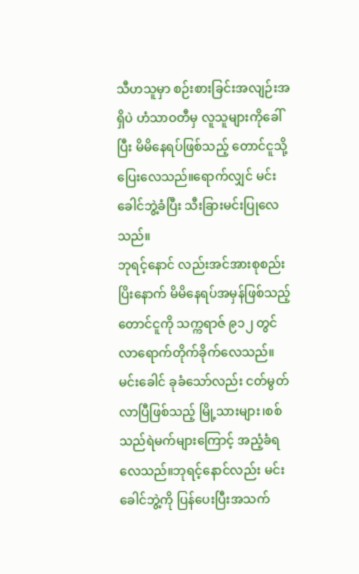သီဟသူမှာ စဉ်းစားခြင်းအလျဉ်းအရှိပဲ ဟံသာဝတီမှ လူသူများကိုခေါ်ပြီး မိမိနေရပ်ဖြစ်သည့် တောင်ငူသို့ပြေးလေသည်။ရောက်လျှင် မင်းခေါင်ဘွဲ့ခံပြီး သီးခြားမင်းပြုလေသည်။
ဘုရင့်နောင် လည်းအင်အားစုစည်းပြိးနောက် မိမိနေရပ်အမှန်ဖြစ်သည့် တောင်ငူကို သက္ကရာဇ် ၉၁၂ တွင် လာရောက်တိုက်ခိုက်လေသည်။ မင်းခေါင် ခုခံသော်လည်း ငတ်မွတ်လာပြီဖြစ်သည့် မြို့သားများ၊စစ်သည်ရဲမက်များကြောင့် အညံ့ခံရလေသည်။ဘုရင့်နောင်လည်း မင်းခေါင်ဘွဲ့ကို ပြန်ပေးပြီးအသက်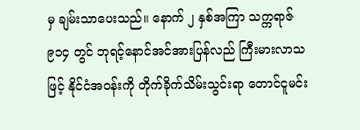မှ ချမ်းသာပေးသည်။ နောက် ၂ နှစ်အကြာ သက္ကရာဇ် ၉၁၄ တွင် ဘုရင့်နောင်အင်အားပြန်လည် ကြီးမားလာသဖြင့် နိုင်ငံအဝန်းကို တိုက်ခိုက်သိမ်းသွင်းရာ တောင်ငူမင်း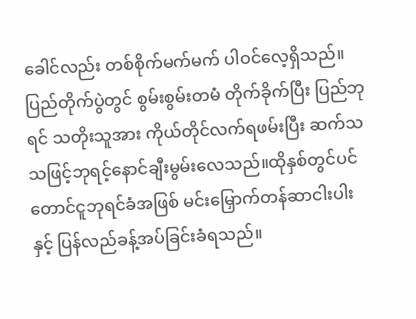ခေါင်လည်း တစ်စိုက်မက်မက် ပါဝင်လေ့ရှိသည်။ ပြည်တိုက်ပွဲတွင် စွမ်းစွမ်းတမံ တိုက်ခိုက်ပြီး ပြည်ဘုရင် သတိုးသူအား ကိုယ်တိုင်လက်ရဖမ်းပြီး ဆက်သ သဖြင့်ဘုရင့်နောင်ချီးမွမ်းလေသည်။ထိုနှစ်တွင်ပင် တောင်ငူဘုရင်ခံအဖြစ် မင်းမြှောက်တန်ဆာငါးပါးနှင့် ပြန်လည်ခန့်အပ်ခြင်းခံရသည်။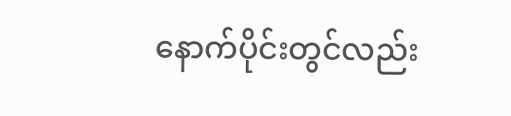နောက်ပိုင်းတွင်လည်း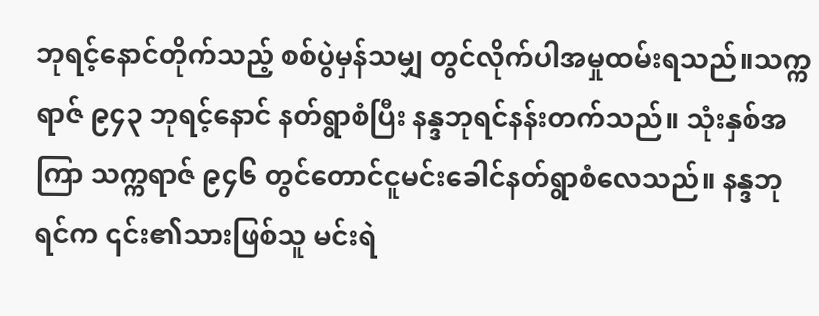ဘုရင့်နောင်တိုက်သည့် စစ်ပွဲမှန်သမျှ တွင်လိုက်ပါအမှုထမ်းရသည်။သက္ကရာဇ် ၉၄၃ ဘုရင့်နောင် နတ်ရွာစံပြီး နန္ဒဘုရင်နန်းတက်သည်။ သုံးနှစ်အကြာ သက္ကရာဇ် ၉၄၆ တွင်တောင်ငူမင်းခေါင်နတ်ရွာစံလေသည်။ နန္ဒဘုရင်က ၎င်း၏သားဖြစ်သူ မင်းရဲ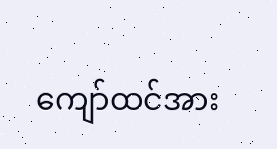ကျော်ထင်အား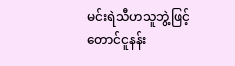မင်းရဲသီဟသူဘွဲ့ဖြင့် တောင်ငူနန်း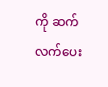ကို ဆက်လက်ပေး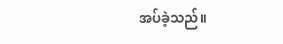အပ်ခဲ့သည်။